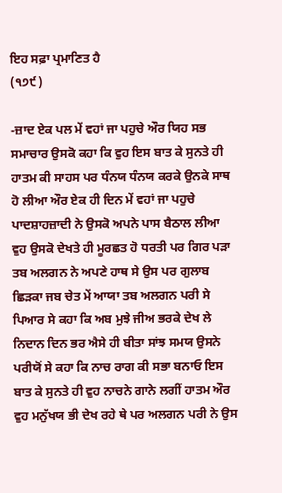ਇਹ ਸਫ਼ਾ ਪ੍ਰਮਾਣਿਤ ਹੈ
(੧੭੯)

-ਜ਼ਾਦ ਏਕ ਪਲ ਮੇਂ ਵਹਾਂ ਜਾ ਪਹੁਚੇ ਔਰ ਯਿਹ ਸਭ ਸਮਾਚਾਰ ਉਸਕੋ ਕਹਾ ਕਿ ਵੁਹ ਇਸ ਬਾਤ ਕੇ ਸੁਨਤੇ ਹੀ ਹਾਤਮ ਕੀ ਸਾਹਸ ਪਰ ਧੰਨਯ ਧੰਨਯ ਕਰਕੇ ਉਨਕੇ ਸਾਥ ਹੋ ਲੀਆ ਔਰ ਏਕ ਹੀ ਦਿਨ ਮੇਂ ਵਹਾਂ ਜਾ ਪਹੁਚੇ ਪਾਦਸ਼ਾਹਜ਼ਾਦੀ ਨੇ ਉਸਕੋ ਅਪਨੇ ਪਾਸ ਬੈਠਾਲ ਲੀਆ ਵੁਹ ਉਸਕੋ ਦੇਖਤੇ ਹੀ ਮੂਰਛਤ ਹੋ ਧਰਤੀ ਪਰ ਗਿਰ ਪੜਾ ਤਬ ਅਲਗਨ ਨੇ ਅਪਣੇ ਹਾਥ ਸੇ ਉਸ ਪਰ ਗੁਲਾਬ ਛਿੜਕਾ ਜਬ ਚੇਤ ਮੇਂ ਆਯਾ ਤਬ ਅਲਗਨ ਪਰੀ ਸੇ ਪਿਆਰ ਸੇ ਕਹਾ ਕਿ ਅਬ ਮੁਝੇ ਜੀਅ ਭਰਕੇ ਦੇਖ ਲੇ ਨਿਦਾਨ ਦਿਨ ਭਰ ਐਸੇ ਹੀ ਬੀਤਾ ਸਾਂਝ ਸਮਯ ਉਸਨੇ ਪਰੀਯੋਂ ਸੇ ਕਹਾ ਕਿ ਨਾਚ ਰਾਗ ਕੀ ਸਭਾ ਬਨਾਓ ਇਸ ਬਾਤ ਕੇ ਸੁਨਤੇ ਹੀ ਵੁਹ ਨਾਚਨੇ ਗਾਨੇ ਲਗੀਂ ਹਾਤਮ ਔਰ ਵੁਹ ਮਨੁੱਖਯ ਭੀ ਦੇਖ ਰਹੇ ਥੇ ਪਰ ਅਲਗਨ ਪਰੀ ਨੇ ਉਸ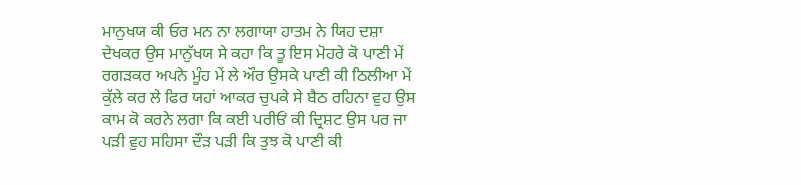ਮਾਨੁਖਯ ਕੀ ਓਰ ਮਨ ਨਾ ਲਗਾਯਾ ਹਾਤਮ ਨੇ ਯਿਹ ਦਸ਼ਾ ਦੇਖਕਰ ਉਸ ਮਾਨੁੱਖਯ ਸੇ ਕਹਾ ਕਿ ਤੂ ਇਸ ਮੋਹਰੇ ਕੋ ਪਾਣੀ ਮੇਂ ਰਗੜਕਰ ਅਪਨੇ ਮੂੰਹ ਮੇਂ ਲੇ ਔਰ ਉਸਕੇ ਪਾਣੀ ਕੀ ਠਿਲੀਆ ਮੇਂ ਕੁੱਲੇ ਕਰ ਲੇ ਫਿਰ ਯਹਾਂ ਆਕਰ ਚੁਪਕੇ ਸੇ ਬੈਠ ਰਹਿਨਾ ਵੁਹ ਉਸ ਕਾਮ ਕੋ ਕਰਨੇ ਲਗਾ ਕਿ ਕਈ ਪਰੀਓਂ ਕੀ ਦ੍ਰਿਸ਼ਟ ਉਸ ਪਰ ਜਾ ਪੜੀ ਵੁਹ ਸਹਿਸਾ ਦੌੜ ਪੜੀ ਕਿ ਤੁਝ ਕੋ ਪਾਣੀ ਕੀ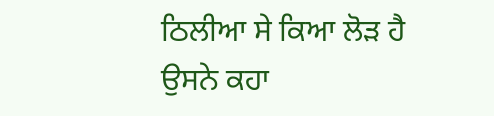ਠਿਲੀਆ ਸੇ ਕਿਆ ਲੋੜ ਹੈ ਉਸਨੇ ਕਹਾ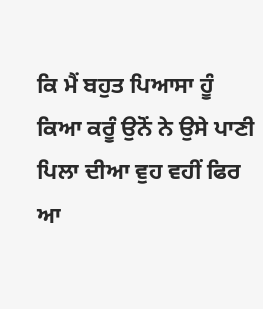ਕਿ ਮੈਂ ਬਹੁਤ ਪਿਆਸਾ ਹੂੰ ਕਿਆ ਕਰੂੰ ਉਨੋਂ ਨੇ ਉਸੇ ਪਾਣੀ ਪਿਲਾ ਦੀਆ ਵੁਹ ਵਹੀਂ ਫਿਰ ਆ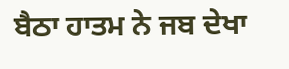ਬੈਠਾ ਹਾਤਮ ਨੇ ਜਬ ਦੇਖਾ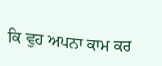ਕਿ ਵੁਹ ਅਪਨਾ ਕਾਮ ਕਰ